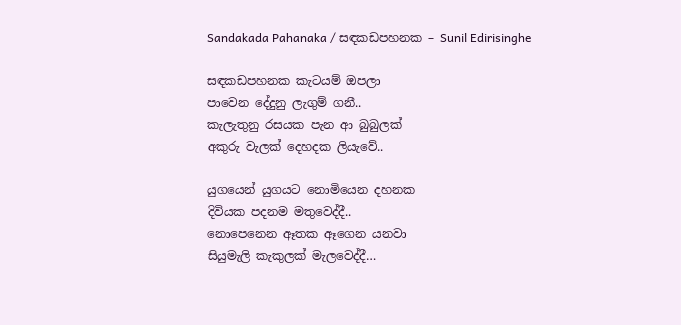Sandakada Pahanaka / සඳකඩපහනක – Sunil Edirisinghe

සඳකඩපහනක කැටයම් ඔපලා
පාවෙන දේදුනු ලැගුම් ගනී..
කැලැතුනු රසයක පැන ආ බුබුලක්
අකුරු වැලක් දෙහදක ලියැවේ..

යුගයෙන් යුගයට නොමියෙන දහනක
දිවියක පදනම මතුවෙද්දී..
නොපෙනෙන ඈතක ඈගෙන යනවා
සියුමැලි කැකුලක් මැලවෙද්දී…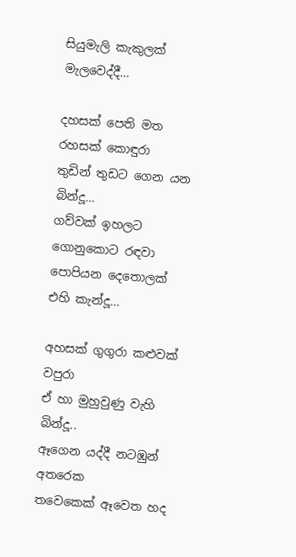සියුමැලි කැකුලක් මැලවෙද්දී…

දහසක් පෙති මත රහසක් කොඳුරා
තුඩින් තුඩට ගෙන යන බින්දූ…
ගව්වක් ඉහලට ගොනුකොට රඳවා
පොපියන දෙතොලක් එහි කැන්දූ…

අහසක් ගුගුරා කළුවක් වපුරා
ඒ හා මුහුවුණු වැහි බින්දූ..
ඈගෙන යද්දී නටඹුන් අතරෙක
තවෙකෙක් ඈවෙත හද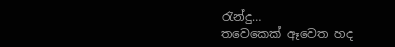රැන්දු…
තවෙකෙක් ඈවෙත හද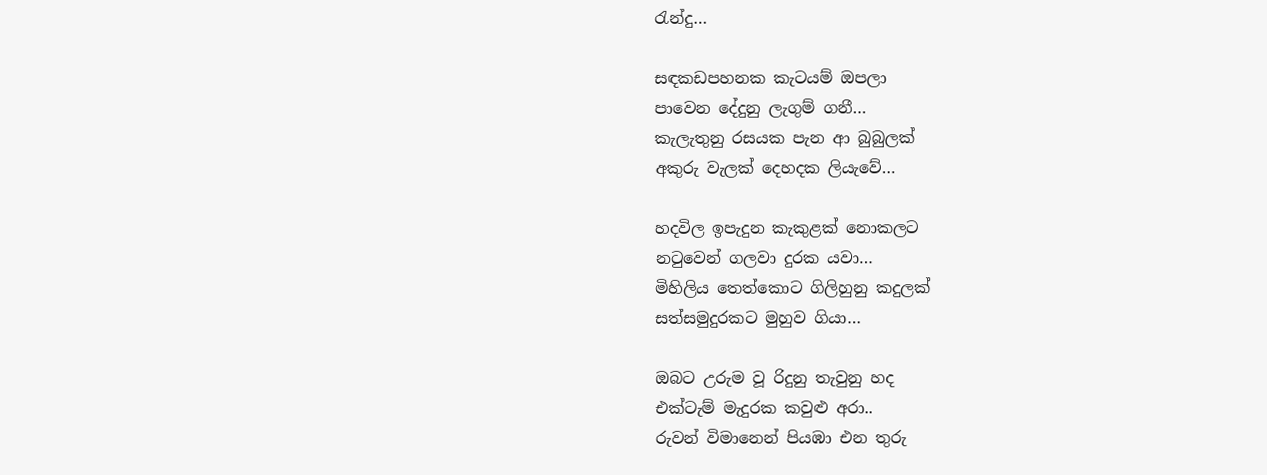රැන්දු…

සඳකඩපහනක කැටයම් ඔපලා
පාවෙන දේදුනු ලැගුම් ගනී…
කැලැතුනු රසයක පැන ආ බුබුලක්
අකුරු වැලක් දෙහදක ලියැවේ…

හදවිල ඉපැදුන කැකුළක් නොකලට
නටුවෙන් ගලවා දුරක යවා…
මිහිලිය තෙත්කොට ගිලිහුනු කදුලක්
සත්සමුදුරකට මුහුව ගියා…

ඔබට උරුම වූ රිදුනු තැවුනු හද
එක්ටැම් මැදුරක කවුළු අරා..
රුවන් විමානෙන් පියඹා එන තුරු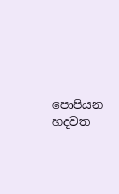පොපියන හදවත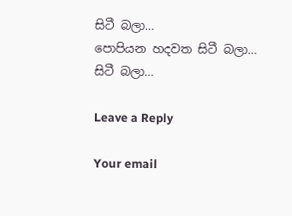සිටී බලා…
පොපියන හදවත සිටී බලා…
සිටී බලා…

Leave a Reply

Your email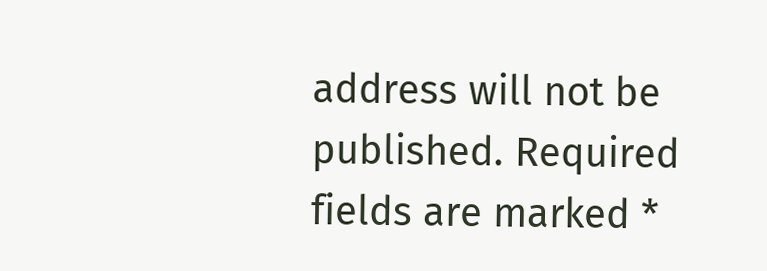address will not be published. Required fields are marked *